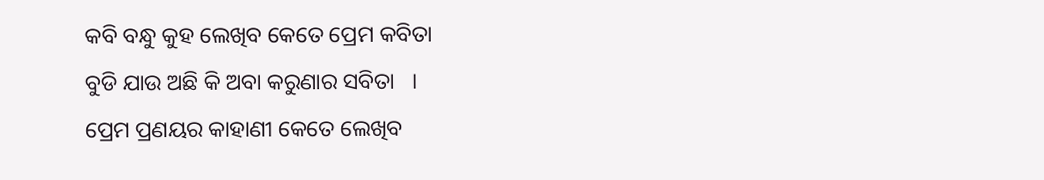କବି ବନ୍ଧୁ କୁହ ଲେଖିବ କେତେ ପ୍ରେମ କବିତା
ବୁଡି ଯାଉ ଅଛି କି ଅବା କରୁଣାର ସବିତା   ।
ପ୍ରେମ ପ୍ରଣୟର କାହାଣୀ କେତେ ଲେଖିବ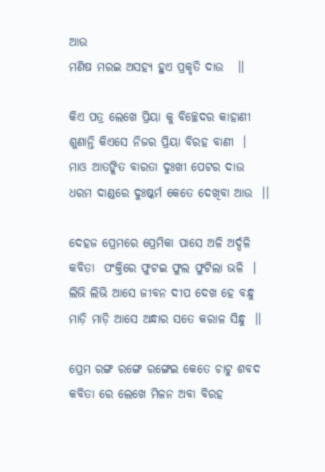ଆଉ
ମଣିଷ ମରଇ ଅସହ୍ୟ ହୁଏ ପ୍ରକୃତି ଦାଉ   ।।

କିଏ ପତ୍ର ଲେଖେ ପ୍ରିୟା କୁ ବିଚ୍ଛେଦର କାହାଣୀ
ଶୁଣାନ୍ତି କିଏସେ ନିଜର ପ୍ରିୟା ବିରହ ବାଣୀ  ।
ମାଓ ଆତଙ୍କିତ ବାରତା ଦୁଃଖୀ ପେଟର ଦାଉ
ଧରମ ଦାଣ୍ଡରେ ଦୁଃଷ୍କର୍ମ କେତେ ଦେଖିବା ଆଉ  ।।

ଦେହଜ ପ୍ରେମରେ ପ୍ରେମିକା ପାସେ ଅଳି ଅର୍ଦ୍ଦଳି
କବିତା  ପଂକ୍ତିରେ ଫୁଟଇ ଫୁଲ ଫୁଟିଲା ଭଳି  ।
ଲିଭି ଲିଭି ଆସେ ଜୀବନ ଦୀପ ଦେଖ ହେ ବନ୍ଧୁ
ମାଡ଼ି ମାଡ଼ି ଆସେ ଅନ୍ଧାର ସତେ କରାଳ ସିନ୍ଧୁ  ।।

ପ୍ରେମ ରଙ୍ଗ ରଙ୍ଗେ ରଙ୍ଗେଇ କେତେ ଚାଟୁ ଶବଦ
କବିତା ରେ ଲେଖେ ମିଳନ ଅବା ବିରହ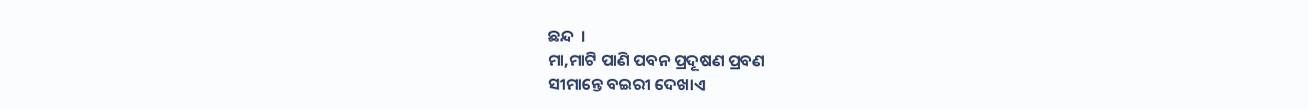ଛନ୍ଦ  ।
ମା,ମାଟି ପାଣି ପବନ ପ୍ରଦୂଷଣ ପ୍ରବଣ
ସୀମାନ୍ତେ ବଇରୀ ଦେଖାଏ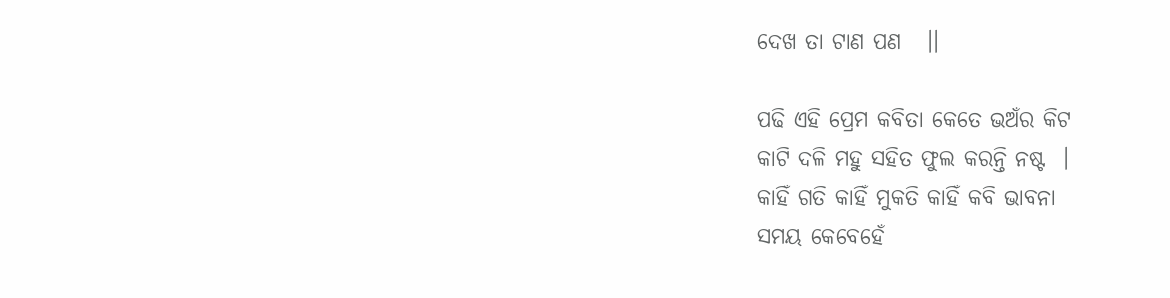ଦେଖ ତା ଟାଣ ପଣ   ।।

ପଢି ଏହି ପ୍ରେମ କବିତା କେତେ ଭଅଁର କିଟ
କାଟି ଦଳି ମହୁ ସହିତ ଫୁଲ କରନ୍ତି ନଷ୍ଟ  ।
କାହିଁ ଗତି କାହିଁ ମୁକତି କାହିଁ କବି ଭାବନା
ସମୟ କେବେହେଁ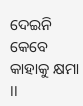ଦେଇନି କେବେ କାହାକୁ କ୍ଷମା  ।।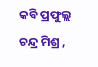କବି ପ୍ରଫୁଲ୍ଲ ଚନ୍ଦ୍ର ମିଶ୍ର ,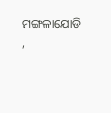ମଙ୍ଗଳାଯୋଡି ,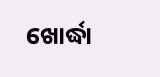ଖୋର୍ଦ୍ଧା